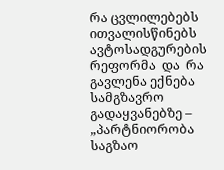რა ცვლილებებს  ითვალისწინებს ავტოსადგურების რეფორმა  და  რა  გავლენა ექნება სამგზავრო გადაყვანებზე –  „პარტნიორობა საგზაო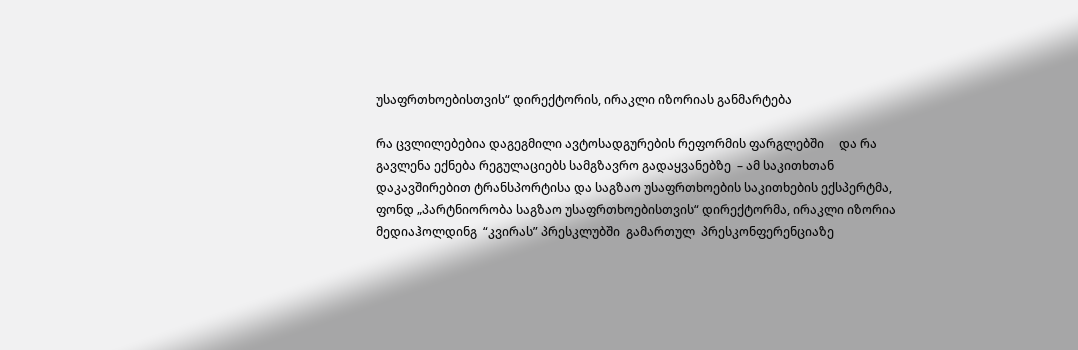უსაფრთხოებისთვის“ დირექტორის, ირაკლი იზორიას განმარტება

რა ცვლილებებია დაგეგმილი ავტოსადგურების რეფორმის ფარგლებში     და რა გავლენა ექნება რეგულაციებს სამგზავრო გადაყვანებზე  – ამ საკითხთან დაკავშირებით ტრანსპორტისა და საგზაო უსაფრთხოების საკითხების ექსპერტმა, ფონდ „პარტნიორობა საგზაო უსაფრთხოებისთვის“ დირექტორმა, ირაკლი იზორია მედიაჰოლდინგ  “კვირას” პრესკლუბში  გამართულ  პრესკონფერენციაზე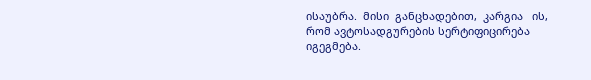ისაუბრა.  მისი  განცხადებით,  კარგია   ის,  რომ ავტოსადგურების სერტიფიცირება იგეგმება.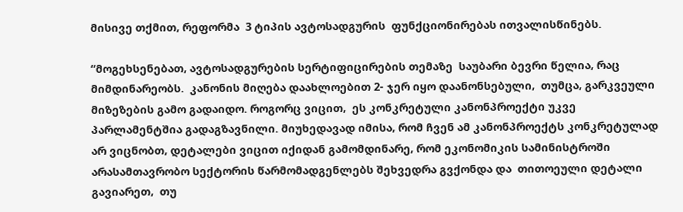მისივე თქმით, რეფორმა  3 ტიპის ავტოსადგურის  ფუნქციონირებას ითვალისწინებს.

“მოგეხსენებათ, ავტოსადგურების სერტიფიცირების თემაზე  საუბარი ბევრი წელია, რაც მიმდინარეობს.  კანონის მიღება დაახლოებით 2- ჯერ იყო დაანონსებული,  თუმცა, გარკვეული მიზეზების გამო გადაიდო. როგორც ვიცით,  ეს კონკრეტული კანონპროექტი უკვე  პარლამენტშია გადაგზავნილი. მიუხედავად იმისა, რომ ჩვენ ამ კანონპროექტს კონკრეტულად არ ვიცნობთ, დეტალები ვიცით იქიდან გამომდინარე, რომ ეკონომიკის სამინისტროში  არასამთავრობო სექტორის წარმომადგენლებს შეხვედრა გვქონდა და  თითოეული დეტალი გავიარეთ,  თუ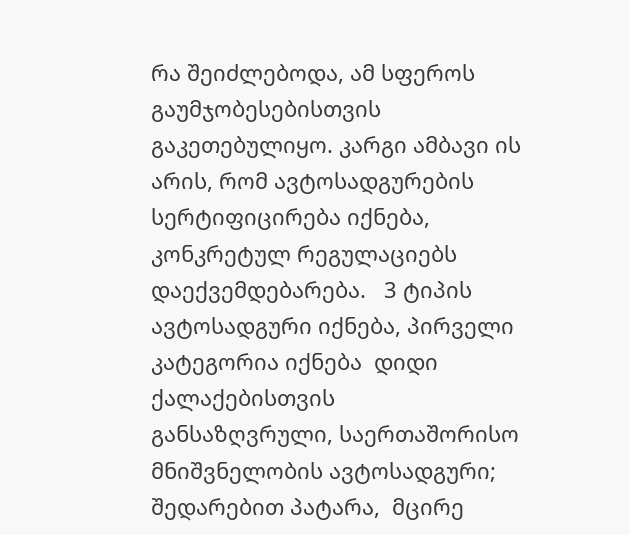რა შეიძლებოდა, ამ სფეროს გაუმჯობესებისთვის გაკეთებულიყო. კარგი ამბავი ის არის, რომ ავტოსადგურების სერტიფიცირება იქნება, კონკრეტულ რეგულაციებს დაექვემდებარება.   3 ტიპის ავტოსადგური იქნება, პირველი  კატეგორია იქნება  დიდი ქალაქებისთვის განსაზღვრული, საერთაშორისო მნიშვნელობის ავტოსადგური;  შედარებით პატარა,  მცირე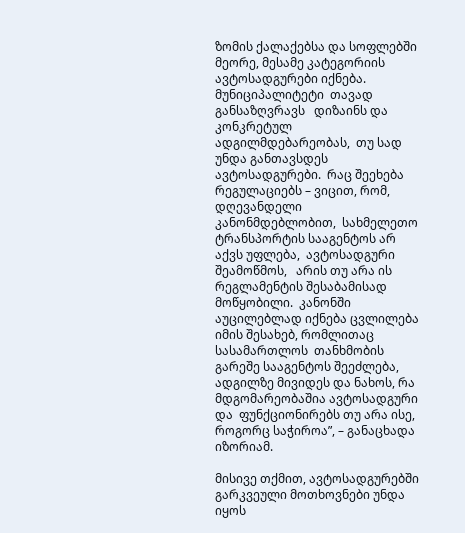ზომის ქალაქებსა და სოფლებში  მეორე, მესამე კატეგორიის ავტოსადგურები იქნება. მუნიციპალიტეტი  თავად განსაზღვრავს   დიზაინს და კონკრეტულ ადგილმდებარეობას,  თუ სად უნდა განთავსდეს ავტოსადგურები.  რაც შეეხება რეგულაციებს – ვიცით, რომ, დღევანდელი კანონმდებლობით,  სახმელეთო ტრანსპორტის სააგენტოს არ აქვს უფლება,  ავტოსადგური შეამოწმოს,   არის თუ არა ის რეგლამენტის შესაბამისად მოწყობილი.  კანონში  აუცილებლად იქნება ცვლილება იმის შესახებ, რომლითაც სასამართლოს  თანხმობის გარეშე სააგენტოს შეეძლება,  ადგილზე მივიდეს და ნახოს, რა მდგომარეობაშია ავტოსადგური და  ფუნქციონირებს თუ არა ისე, როგორც საჭიროა”, – განაცხადა იზორიამ.

მისივე თქმით, ავტოსადგურებში გარკვეული მოთხოვნები უნდა იყოს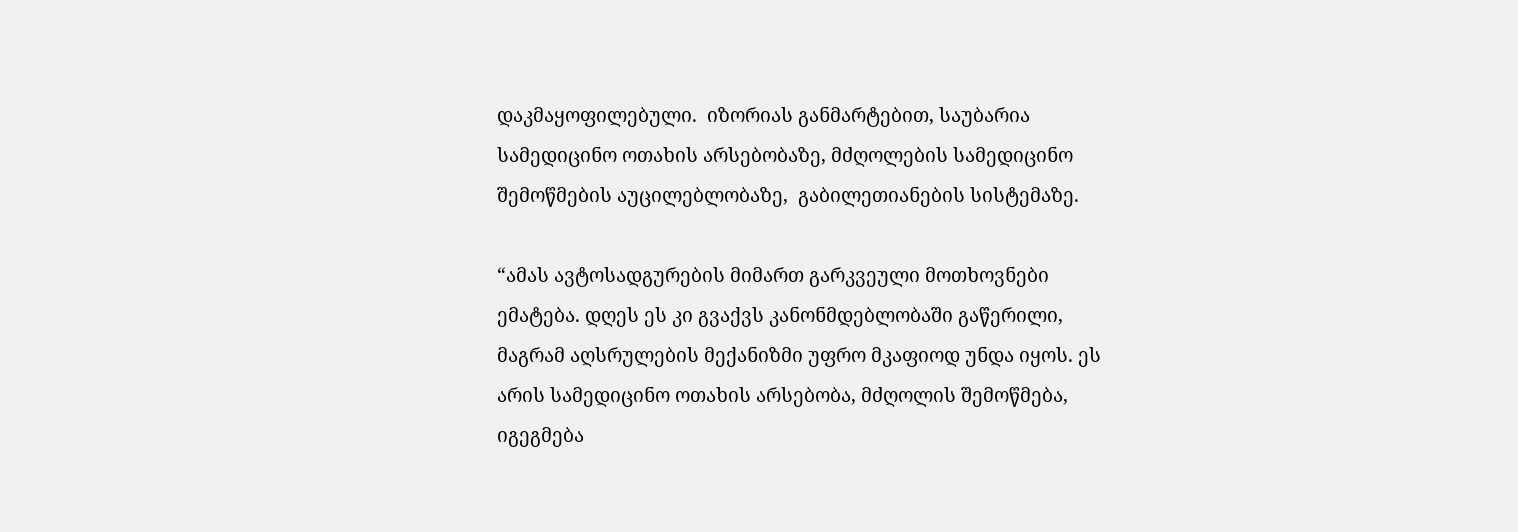დაკმაყოფილებული.  იზორიას განმარტებით, საუბარია სამედიცინო ოთახის არსებობაზე, მძღოლების სამედიცინო შემოწმების აუცილებლობაზე,  გაბილეთიანების სისტემაზე.

“ამას ავტოსადგურების მიმართ გარკვეული მოთხოვნები ემატება. დღეს ეს კი გვაქვს კანონმდებლობაში გაწერილი, მაგრამ აღსრულების მექანიზმი უფრო მკაფიოდ უნდა იყოს. ეს არის სამედიცინო ოთახის არსებობა, მძღოლის შემოწმება, იგეგმება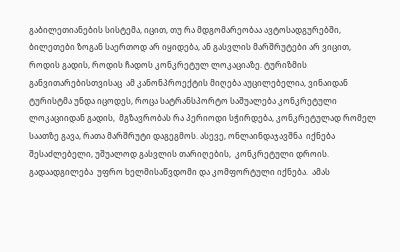გაბილეთიანების სისტემა, იცით, თუ რა მდგომარეობაა ავტოსადგურებში, ბილეთები ზოგან საერთოდ არ იყიდება, ან გასვლის მარშრუტები არ ვიცით, როდის გადის, როდის ჩადოს კონკრეტულ ლოკაციაზე. ტურიზმის განვითარებისთვისაც  ამ კანონპროექტის მიღება აუცილებელია, ვინაიდან  ტურისტმა უნდა იცოდეს, როცა სატრანსპორტო საშუალება კონკრეტული ლოკაციიდან გადის,  მგზავრობას რა პერიოდი სჭირდება, კონკრეტულად რომელ საათზე გავა, რათა მარშრუტი დაგეგმოს. ასევე, ონლაინდაჯავშნა  იქნება შესაძლებელი, უშუალოდ გასვლის თარიღების,  კონკრეტული დროის. გადაადგილება  უფრო ხელმისაწვდომი და კომფორტული იქნება.  ამას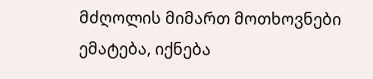მძღოლის მიმართ მოთხოვნები ემატება, იქნება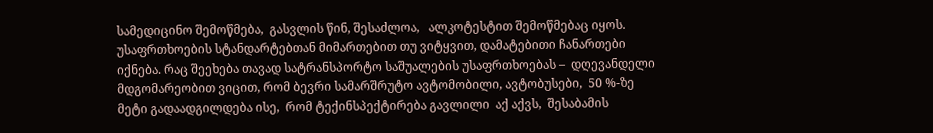სამედიცინო შემოწმება,  გასვლის წინ, შესაძლოა,   ალკოტესტით შემოწმებაც იყოს.  უსაფრთხოების სტანდარტებთან მიმართებით თუ ვიტყვით, დამატებითი ჩანართები იქნება. რაც შეეხება თავად სატრანსპორტო საშუალების უსაფრთხოებას –  დღევანდელი მდგომარეობით ვიცით, რომ ბევრი სამარშრუტო ავტომობილი, ავტობუსები,  50 %-ზე მეტი გადაადგილდება ისე,  რომ ტექინსპექტირება გავლილი  აქ აქვს,  შესაბამის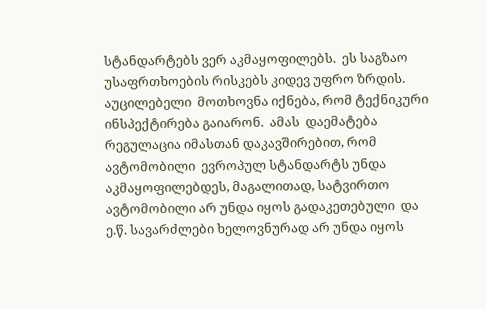სტანდარტებს ვერ აკმაყოფილებს.  ეს საგზაო უსაფრთხოების რისკებს კიდევ უფრო ზრდის.  აუცილებელი  მოთხოვნა იქნება, რომ ტექნიკური ინსპექტირება გაიარონ.  ამას  დაემატება  რეგულაცია იმასთან დაკავშირებით, რომ ავტომობილი  ევროპულ სტანდარტს უნდა აკმაყოფილებდეს, მაგალითად, სატვირთო ავტომობილი არ უნდა იყოს გადაკეთებული  და ე.წ. სავარძლები ხელოვნურად არ უნდა იყოს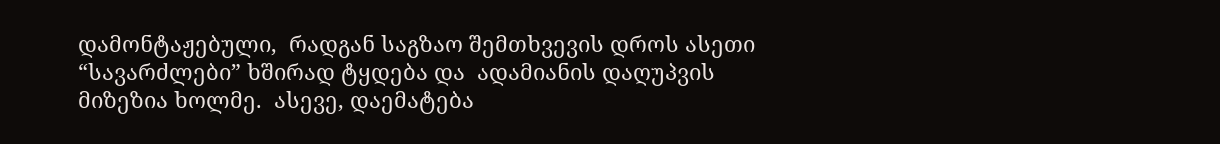დამონტაჟებული,  რადგან საგზაო შემთხვევის დროს ასეთი “სავარძლები” ხშირად ტყდება და  ადამიანის დაღუპვის მიზეზია ხოლმე.  ასევე, დაემატება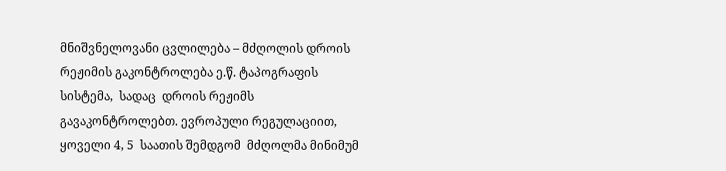მნიშვნელოვანი ცვლილება – მძღოლის დროის რეჟიმის გაკონტროლება ე.წ. ტაპოგრაფის სისტემა,  სადაც  დროის რეჟიმს გავაკონტროლებთ. ევროპული რეგულაციით,  ყოველი 4, 5  საათის შემდგომ  მძღოლმა მინიმუმ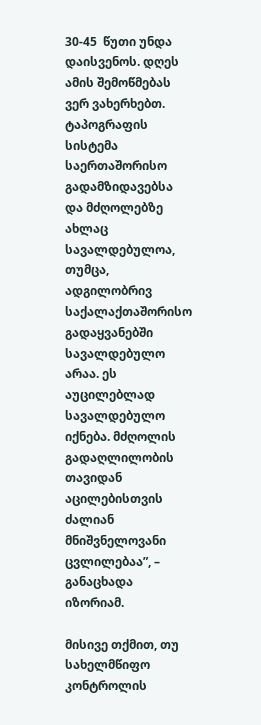30-45  წუთი უნდა დაისვენოს. დღეს ამის შემოწმებას ვერ ვახერხებთ.  ტაპოგრაფის სისტემა საერთაშორისო გადამზიდავებსა და მძღოლებზე ახლაც სავალდებულოა, თუმცა, ადგილობრივ საქალაქთაშორისო გადაყვანებში სავალდებულო არაა. ეს აუცილებლად სავალდებულო იქნება. მძღოლის გადაღლილობის თავიდან აცილებისთვის  ძალიან მნიშვნელოვანი ცვლილებაა”, – განაცხადა იზორიამ.

მისივე თქმით, თუ სახელმწიფო კონტროლის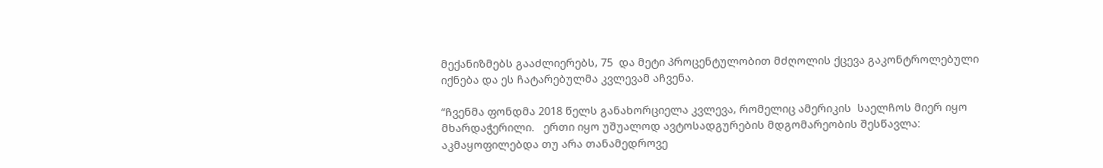მექანიზმებს გააძლიერებს, 75  და მეტი პროცენტულობით მძღოლის ქცევა გაკონტროლებული იქნება და ეს ჩატარებულმა კვლევამ აჩვენა.

“ჩვენმა ფონდმა 2018 წელს განახორციელა კვლევა, რომელიც ამერიკის  საელჩოს მიერ იყო მხარდაჭერილი.   ერთი იყო უშუალოდ ავტოსადგურების მდგომარეობის შესწავლა:  აკმაყოფილებდა თუ არა თანამედროვე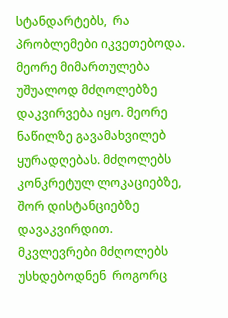სტანდარტებს,  რა პრობლემები იკვეთებოდა. მეორე მიმართულება უშუალოდ მძღოლებზე დაკვირვება იყო. მეორე ნაწილზე გავამახვილებ  ყურადღებას. მძღოლებს  კონკრეტულ ლოკაციებზე, შორ დისტანციებზე დავაკვირდით. მკვლევრები მძღოლებს უსხდებოდნენ  როგორც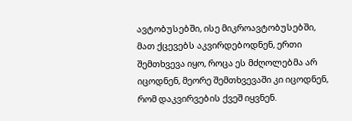ავტობუსებში, ისე მიკროავტობუსებში,  მათ ქცევებს აკვირდებოდნენ, ერთი შემთხვევა იყო, როცა ეს მძღოლებმა არ იცოდნენ, მეორე შემთხვევაში კი იცოდნენ, რომ დაკვირვების ქვეშ იყვნენ.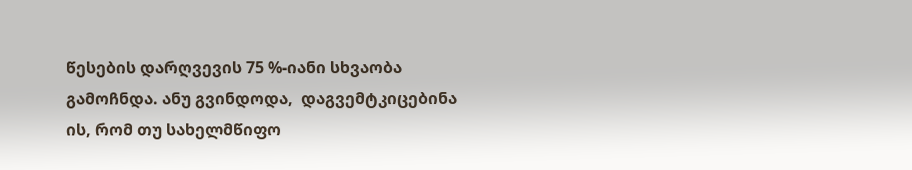წესების დარღვევის 75 %-იანი სხვაობა  გამოჩნდა. ანუ გვინდოდა,  დაგვემტკიცებინა ის, რომ თუ სახელმწიფო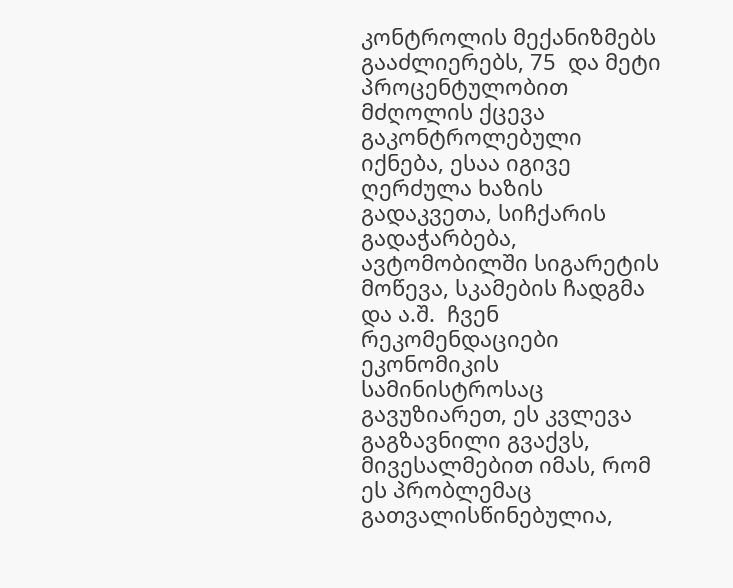კონტროლის მექანიზმებს გააძლიერებს, 75  და მეტი პროცენტულობით მძღოლის ქცევა გაკონტროლებული იქნება, ესაა იგივე ღერძულა ხაზის გადაკვეთა, სიჩქარის გადაჭარბება, ავტომობილში სიგარეტის მოწევა, სკამების ჩადგმა და ა.შ.  ჩვენ    რეკომენდაციები ეკონომიკის სამინისტროსაც გავუზიარეთ, ეს კვლევა გაგზავნილი გვაქვს,  მივესალმებით იმას, რომ ეს პრობლემაც გათვალისწინებულია,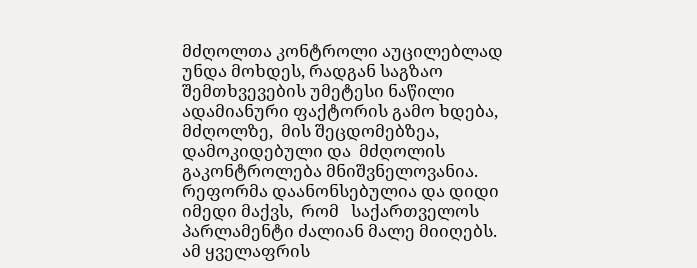მძღოლთა კონტროლი აუცილებლად უნდა მოხდეს, რადგან საგზაო შემთხვევების უმეტესი ნაწილი ადამიანური ფაქტორის გამო ხდება, მძღოლზე,  მის შეცდომებზეა, დამოკიდებული და  მძღოლის გაკონტროლება მნიშვნელოვანია. რეფორმა დაანონსებულია და დიდი იმედი მაქვს,  რომ   საქართველოს პარლამენტი ძალიან მალე მიიღებს.  ამ ყველაფრის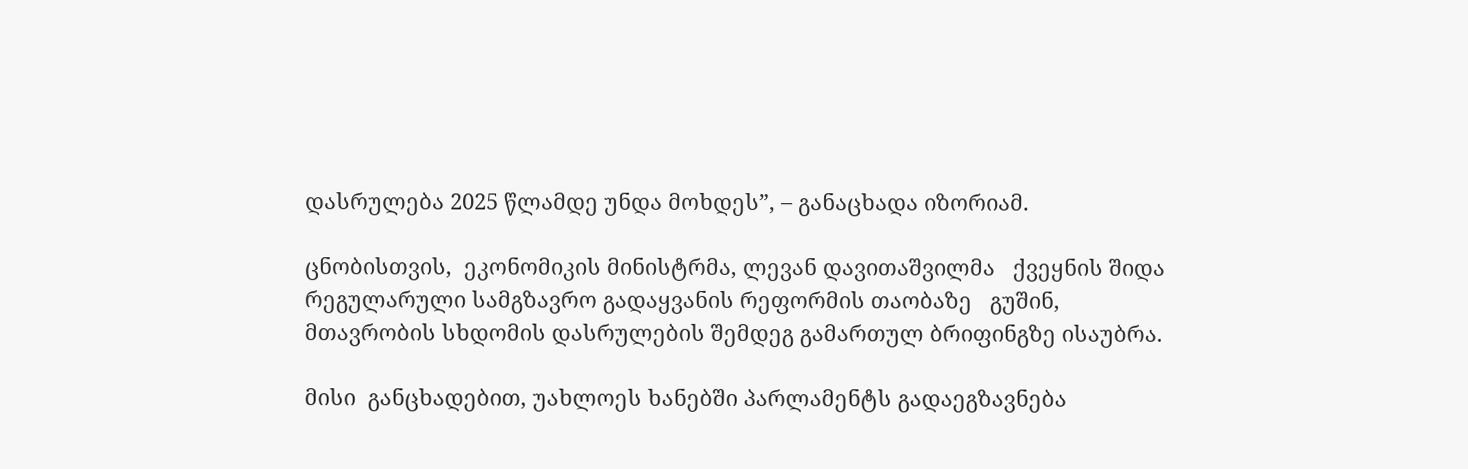დასრულება 2025 წლამდე უნდა მოხდეს”, – განაცხადა იზორიამ.

ცნობისთვის,  ეკონომიკის მინისტრმა, ლევან დავითაშვილმა   ქვეყნის შიდა რეგულარული სამგზავრო გადაყვანის რეფორმის თაობაზე   გუშინ,  მთავრობის სხდომის დასრულების შემდეგ გამართულ ბრიფინგზე ისაუბრა.

მისი  განცხადებით, უახლოეს ხანებში პარლამენტს გადაეგზავნება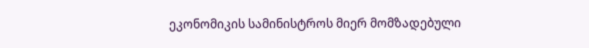ეკონომიკის სამინისტროს მიერ მომზადებული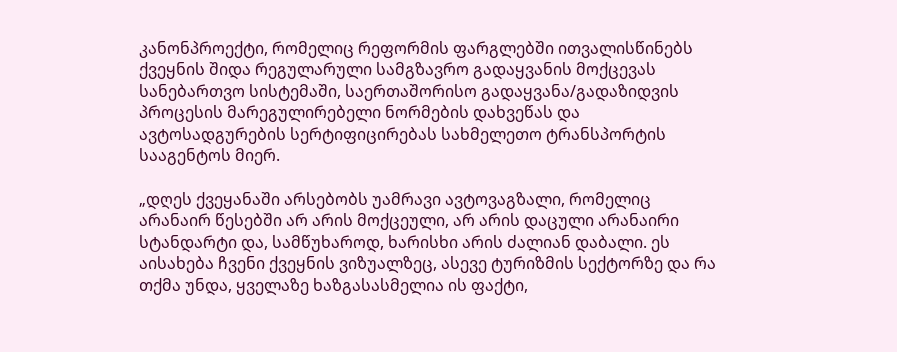კანონპროექტი, რომელიც რეფორმის ფარგლებში ითვალისწინებს ქვეყნის შიდა რეგულარული სამგზავრო გადაყვანის მოქცევას სანებართვო სისტემაში, საერთაშორისო გადაყვანა/გადაზიდვის პროცესის მარეგულირებელი ნორმების დახვეწას და ავტოსადგურების სერტიფიცირებას სახმელეთო ტრანსპორტის სააგენტოს მიერ.

„დღეს ქვეყანაში არსებობს უამრავი ავტოვაგზალი, რომელიც არანაირ წესებში არ არის მოქცეული, არ არის დაცული არანაირი სტანდარტი და, სამწუხაროდ, ხარისხი არის ძალიან დაბალი. ეს აისახება ჩვენი ქვეყნის ვიზუალზეც, ასევე ტურიზმის სექტორზე და რა თქმა უნდა, ყველაზე ხაზგასასმელია ის ფაქტი,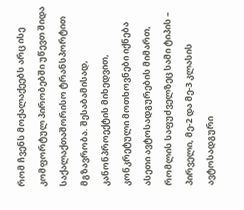რომ ჩვენს მოქალაქეებს არც ისე კომფორტულ პირობებში უწევთ შიდა საქალაქთაშორისო ტრანსპორტით მგზავრობა. შესაბამისად, კანონპროექტის მიხედვით, კონკრეტული მოთხოვნები იქნება ასეთი ავტოსადგურების მიმართ, რომლის საფუძველზეც სამი ტიპის – პირველი, მე-2 და მე-3 კლასის ავტოსადგური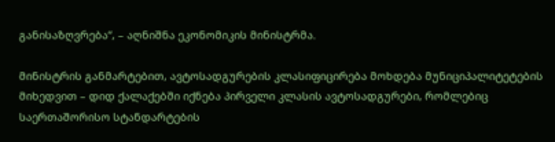განისაზღვრება“, – აღნიშნა ეკონომიკის მინისტრმა.

მინისტრის განმარტებით, ავტოსადგურების კლასიფიცირება მოხდება მუნიციპალიტეტების მიხედვით – დიდ ქალაქებში იქნება პირველი კლასის ავტოსადგურები, რომლებიც საერთაშორისო სტანდარტების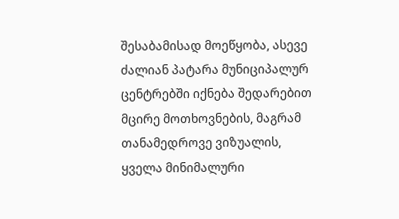შესაბამისად მოეწყობა, ასევე ძალიან პატარა მუნიციპალურ ცენტრებში იქნება შედარებით მცირე მოთხოვნების, მაგრამ თანამედროვე ვიზუალის, ყველა მინიმალური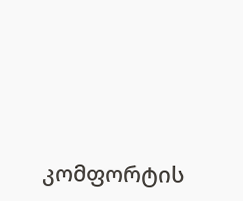კომფორტის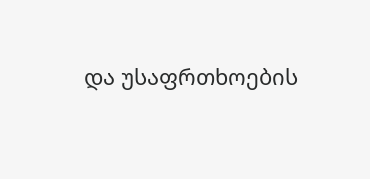და უსაფრთხოების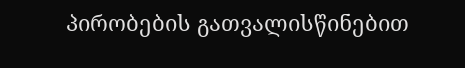პირობების გათვალისწინებით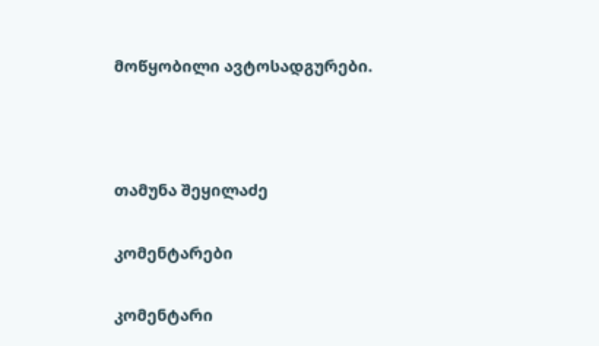მოწყობილი ავტოსადგურები.



თამუნა შეყილაძე

კომენტარები

კომენტარი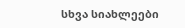სხვა სიახლეები